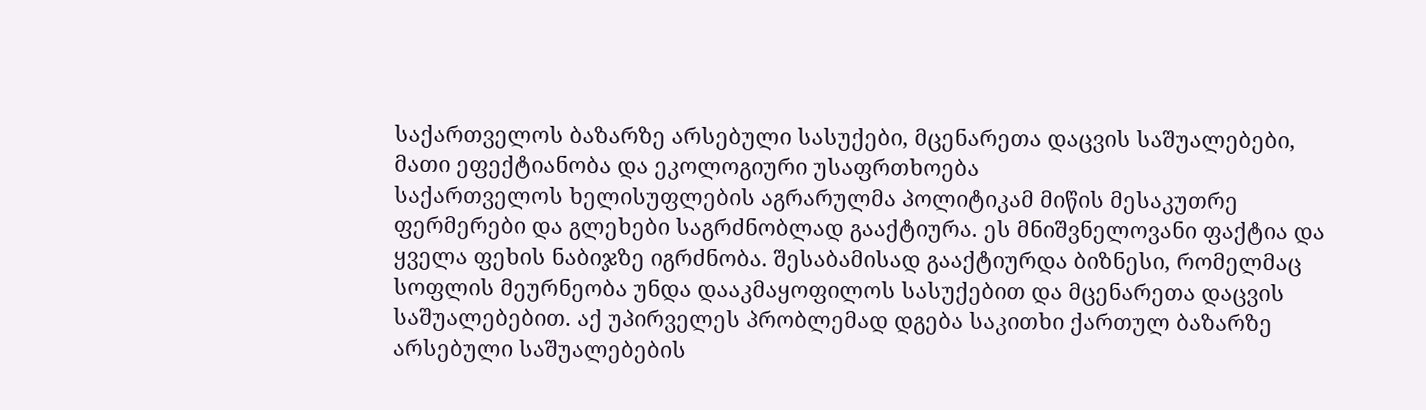საქართველოს ბაზარზე არსებული სასუქები, მცენარეთა დაცვის საშუალებები, მათი ეფექტიანობა და ეკოლოგიური უსაფრთხოება
საქართველოს ხელისუფლების აგრარულმა პოლიტიკამ მიწის მესაკუთრე ფერმერები და გლეხები საგრძნობლად გააქტიურა. ეს მნიშვნელოვანი ფაქტია და ყველა ფეხის ნაბიჯზე იგრძნობა. შესაბამისად გააქტიურდა ბიზნესი, რომელმაც სოფლის მეურნეობა უნდა დააკმაყოფილოს სასუქებით და მცენარეთა დაცვის საშუალებებით. აქ უპირველეს პრობლემად დგება საკითხი ქართულ ბაზარზე არსებული საშუალებების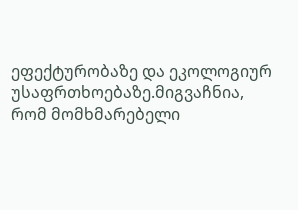ეფექტურობაზე და ეკოლოგიურ უსაფრთხოებაზე.მიგვაჩნია, რომ მომხმარებელი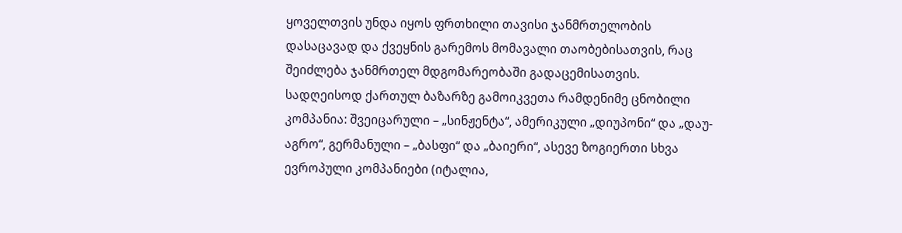ყოველთვის უნდა იყოს ფრთხილი თავისი ჯანმრთელობის დასაცავად და ქვეყნის გარემოს მომავალი თაობებისათვის, რაც შეიძლება ჯანმრთელ მდგომარეობაში გადაცემისათვის.
სადღეისოდ ქართულ ბაზარზე გამოიკვეთა რამდენიმე ცნობილი კომპანია: შვეიცარული – „სინჟენტა“, ამერიკული „დიუპონი“ და „დაუ-აგრო“, გერმანული – „ბასფი“ და „ბაიერი“, ასევე ზოგიერთი სხვა ევროპული კომპანიები (იტალია,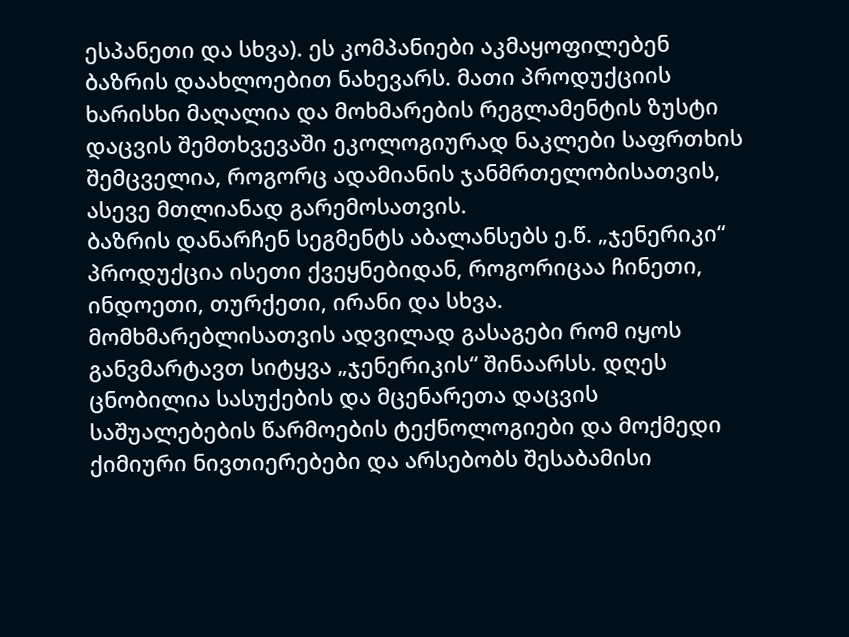ესპანეთი და სხვა). ეს კომპანიები აკმაყოფილებენ ბაზრის დაახლოებით ნახევარს. მათი პროდუქციის ხარისხი მაღალია და მოხმარების რეგლამენტის ზუსტი დაცვის შემთხვევაში ეკოლოგიურად ნაკლები საფრთხის შემცველია, როგორც ადამიანის ჯანმრთელობისათვის, ასევე მთლიანად გარემოსათვის.
ბაზრის დანარჩენ სეგმენტს აბალანსებს ე.წ. „ჯენერიკი“ პროდუქცია ისეთი ქვეყნებიდან, როგორიცაა ჩინეთი, ინდოეთი, თურქეთი, ირანი და სხვა. მომხმარებლისათვის ადვილად გასაგები რომ იყოს განვმარტავთ სიტყვა „ჯენერიკის“ შინაარსს. დღეს ცნობილია სასუქების და მცენარეთა დაცვის საშუალებების წარმოების ტექნოლოგიები და მოქმედი ქიმიური ნივთიერებები და არსებობს შესაბამისი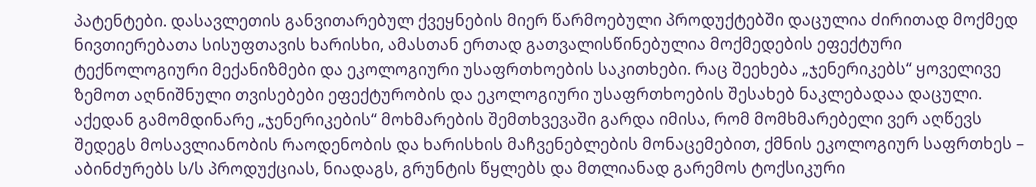პატენტები. დასავლეთის განვითარებულ ქვეყნების მიერ წარმოებული პროდუქტებში დაცულია ძირითად მოქმედ ნივთიერებათა სისუფთავის ხარისხი, ამასთან ერთად გათვალისწინებულია მოქმედების ეფექტური ტექნოლოგიური მექანიზმები და ეკოლოგიური უსაფრთხოების საკითხები. რაც შეეხება „ჯენერიკებს“ ყოველივე ზემოთ აღნიშნული თვისებები ეფექტურობის და ეკოლოგიური უსაფრთხოების შესახებ ნაკლებადაა დაცული. აქედან გამომდინარე „ჯენერიკების“ მოხმარების შემთხვევაში გარდა იმისა, რომ მომხმარებელი ვერ აღწევს შედეგს მოსავლიანობის რაოდენობის და ხარისხის მაჩვენებლების მონაცემებით, ქმნის ეკოლოგიურ საფრთხეს – აბინძურებს ს/ს პროდუქციას, ნიადაგს, გრუნტის წყლებს და მთლიანად გარემოს ტოქსიკური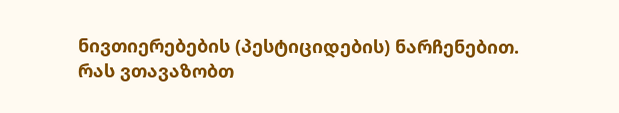ნივთიერებების (პესტიციდების) ნარჩენებით.
რას ვთავაზობთ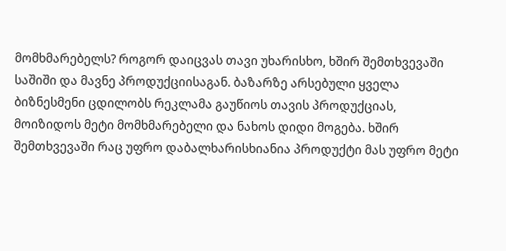მომხმარებელს? როგორ დაიცვას თავი უხარისხო, ხშირ შემთხვევაში საშიში და მავნე პროდუქციისაგან. ბაზარზე არსებული ყველა ბიზნესმენი ცდილობს რეკლამა გაუწიოს თავის პროდუქციას, მოიზიდოს მეტი მომხმარებელი და ნახოს დიდი მოგება. ხშირ შემთხვევაში რაც უფრო დაბალხარისხიანია პროდუქტი მას უფრო მეტი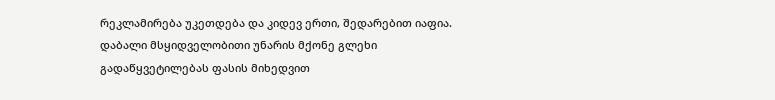რეკლამირება უკეთდება და კიდევ ერთი, შედარებით იაფია. დაბალი მსყიდველობითი უნარის მქონე გლეხი გადაწყვეტილებას ფასის მიხედვით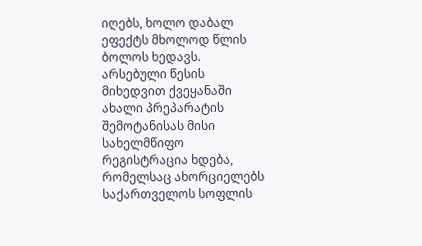იღებს, ხოლო დაბალ ეფექტს მხოლოდ წლის ბოლოს ხედავს.
არსებული წესის მიხედვით ქვეყანაში ახალი პრეპარატის შემოტანისას მისი სახელმწიფო რეგისტრაცია ხდება, რომელსაც ახორციელებს საქართველოს სოფლის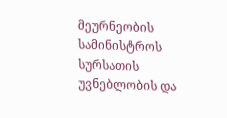მეურნეობის სამინისტროს სურსათის უვნებლობის და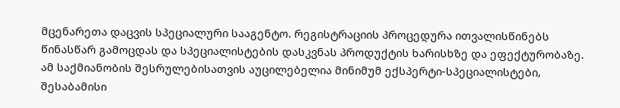მცენარეთა დაცვის სპეციალური სააგენტო. რეგისტრაციის პროცედურა ითვალისწინებს წინასწარ გამოცდას და სპეციალისტების დასკვნას პროდუქტის ხარისხზე და ეფექტურობაზე. ამ საქმიანობის შესრულებისათვის აუცილებელია მინიმუმ ექსპერტი-სპეციალისტები, შესაბამისი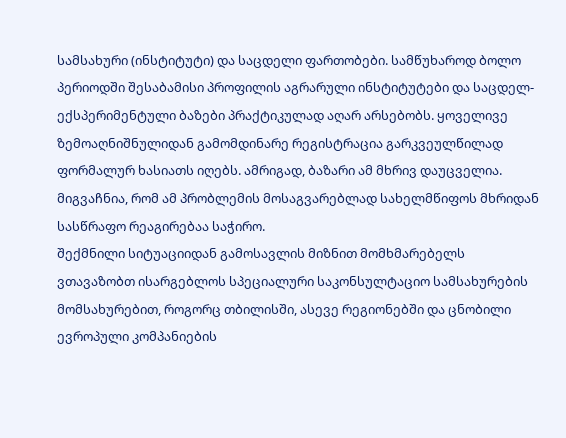სამსახური (ინსტიტუტი) და საცდელი ფართობები. სამწუხაროდ ბოლო პერიოდში შესაბამისი პროფილის აგრარული ინსტიტუტები და საცდელ-ექსპერიმენტული ბაზები პრაქტიკულად აღარ არსებობს. ყოველივე ზემოაღნიშნულიდან გამომდინარე რეგისტრაცია გარკვეულწილად ფორმალურ ხასიათს იღებს. ამრიგად, ბაზარი ამ მხრივ დაუცველია. მიგვაჩნია, რომ ამ პრობლემის მოსაგვარებლად სახელმწიფოს მხრიდან სასწრაფო რეაგირებაა საჭირო.
შექმნილი სიტუაციიდან გამოსავლის მიზნით მომხმარებელს ვთავაზობთ ისარგებლოს სპეციალური საკონსულტაციო სამსახურების მომსახურებით, როგორც თბილისში, ასევე რეგიონებში და ცნობილი ევროპული კომპანიების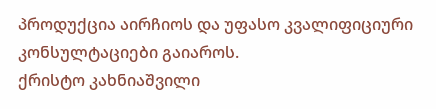პროდუქცია აირჩიოს და უფასო კვალიფიციური კონსულტაციები გაიაროს.
ქრისტო კახნიაშვილი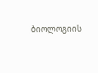ბიოლოგიის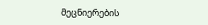მეცნიერების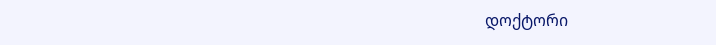დოქტორი